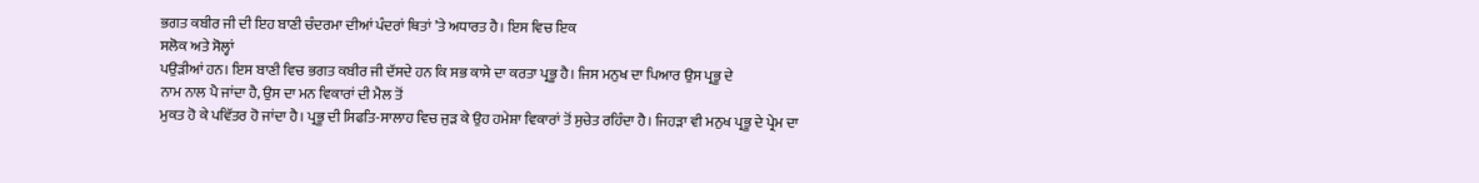ਭਗਤ ਕਬੀਰ ਜੀ ਦੀ ਇਹ ਬਾਣੀ ਚੰਦਰਮਾ ਦੀਆਂ ਪੰਦਰਾਂ ਥਿਤਾਂ ’ਤੇ ਅਧਾਰਤ ਹੈ। ਇਸ ਵਿਚ ਇਕ
ਸਲੋਕ ਅਤੇ ਸੋਲ੍ਹਾਂ
ਪਉੜੀਆਂ ਹਨ। ਇਸ ਬਾਣੀ ਵਿਚ ਭਗਤ ਕਬੀਰ ਜੀ ਦੱਸਦੇ ਹਨ ਕਿ ਸਭ ਕਾਸੇ ਦਾ ਕਰਤਾ ਪ੍ਰਭੂ ਹੈ। ਜਿਸ ਮਨੁਖ ਦਾ ਪਿਆਰ ਉਸ ਪ੍ਰਭੂ ਦੇ
ਨਾਮ ਨਾਲ ਪੈ ਜਾਂਦਾ ਹੈ, ਉਸ ਦਾ ਮਨ ਵਿਕਾਰਾਂ ਦੀ ਮੈਲ ਤੋਂ
ਮੁਕਤ ਹੋ ਕੇ ਪਵਿੱਤਰ ਹੋ ਜਾਂਦਾ ਹੈ। ਪ੍ਰਭੂ ਦੀ ਸਿਫਤਿ-ਸਾਲਾਹ ਵਿਚ ਜੁੜ ਕੇ ਉਹ ਹਮੇਸ਼ਾ ਵਿਕਾਰਾਂ ਤੋਂ ਸੁਚੇਤ ਰਹਿੰਦਾ ਹੈ। ਜਿਹੜਾ ਵੀ ਮਨੁਖ ਪ੍ਰਭੂ ਦੇ ਪ੍ਰੇਮ ਦਾ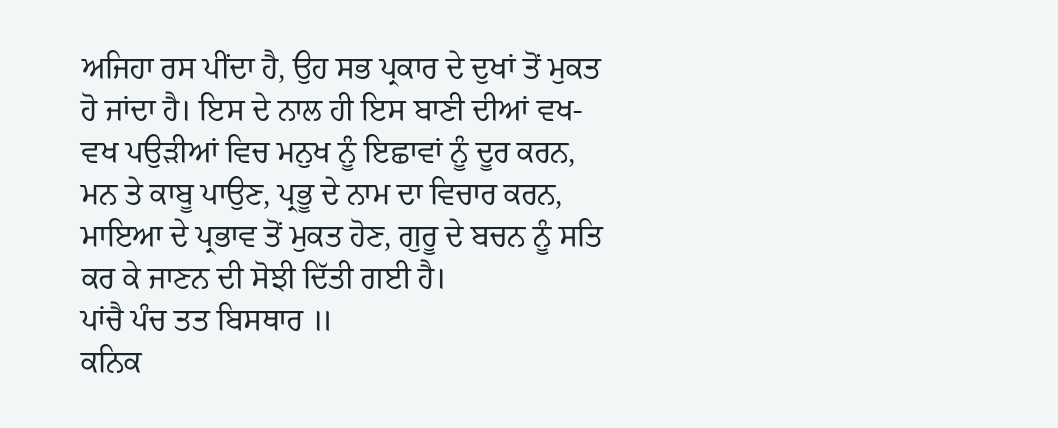ਅਜਿਹਾ ਰਸ ਪੀਂਦਾ ਹੈ, ਉਹ ਸਭ ਪ੍ਰਕਾਰ ਦੇ ਦੁਖਾਂ ਤੋਂ ਮੁਕਤ ਹੋ ਜਾਂਦਾ ਹੈ। ਇਸ ਦੇ ਨਾਲ ਹੀ ਇਸ ਬਾਣੀ ਦੀਆਂ ਵਖ-ਵਖ ਪਉੜੀਆਂ ਵਿਚ ਮਨੁਖ ਨੂੰ ਇਛਾਵਾਂ ਨੂੰ ਦੂਰ ਕਰਨ, ਮਨ ਤੇ ਕਾਬੂ ਪਾਉਣ, ਪ੍ਰਭੂ ਦੇ ਨਾਮ ਦਾ ਵਿਚਾਰ ਕਰਨ,
ਮਾਇਆ ਦੇ ਪ੍ਰਭਾਵ ਤੋਂ ਮੁਕਤ ਹੋਣ, ਗੁਰੂ ਦੇ ਬਚਨ ਨੂੰ ਸਤਿ ਕਰ ਕੇ ਜਾਣਨ ਦੀ ਸੋਝੀ ਦਿੱਤੀ ਗਈ ਹੈ।
ਪਾਂਚੈ ਪੰਚ ਤਤ ਬਿਸਥਾਰ ॥
ਕਨਿਕ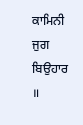ਕਾਮਿਨੀ ਜੁਗ ਬਿਉਹਾਰ ॥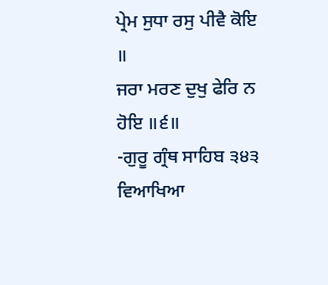ਪ੍ਰੇਮ ਸੁਧਾ ਰਸੁ ਪੀਵੈ ਕੋਇ ॥
ਜਰਾ ਮਰਣ ਦੁਖੁ ਫੇਰਿ ਨ ਹੋਇ ॥੬॥
-ਗੁਰੂ ਗ੍ਰੰਥ ਸਾਹਿਬ ੩੪੩
ਵਿਆਖਿਆ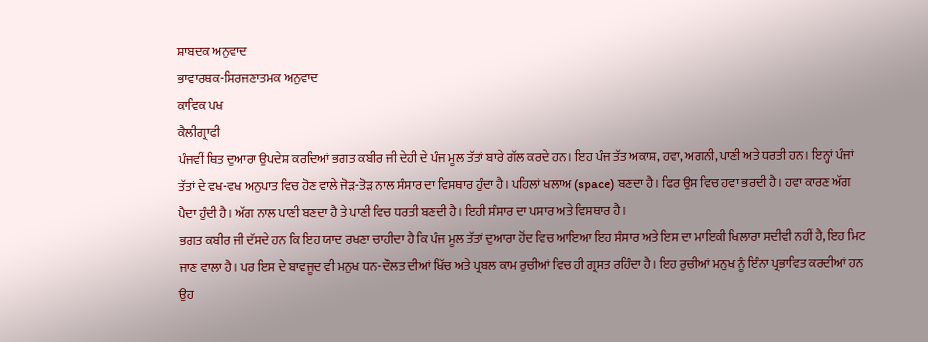ਸ਼ਾਬਦਕ ਅਨੁਵਾਦ
ਭਾਵਾਰਥਕ-ਸਿਰਜਣਾਤਮਕ ਅਨੁਵਾਦ
ਕਾਵਿਕ ਪਖ
ਕੈਲੀਗ੍ਰਾਫੀ
ਪੰਜਵੀਂ ਥਿਤ ਦੁਆਰਾ ਉਪਦੇਸ਼ ਕਰਦਿਆਂ ਭਗਤ ਕਬੀਰ ਜੀ ਦੇਹੀ ਦੇ ਪੰਜ ਮੂਲ ਤੱਤਾਂ ਬਾਰੇ ਗੱਲ ਕਰਦੇ ਹਨ। ਇਹ ਪੰਜ ਤੱਤ ਅਕਾਸ਼, ਹਵਾ, ਅਗਨੀ, ਪਾਣੀ ਅਤੇ ਧਰਤੀ ਹਨ। ਇਨ੍ਹਾਂ ਪੰਜਾਂ ਤੱਤਾਂ ਦੇ ਵਖ-ਵਖ ਅਨੁਪਾਤ ਵਿਚ ਹੋਣ ਵਾਲੇ ਜੋੜ-ਤੋੜ ਨਾਲ ਸੰਸਾਰ ਦਾ ਵਿਸਥਾਰ ਹੁੰਦਾ ਹੈ। ਪਹਿਲਾਂ ਖਲਾਅ (space) ਬਣਦਾ ਹੈ। ਫਿਰ ਉਸ ਵਿਚ ਹਵਾ ਭਰਦੀ ਹੈ। ਹਵਾ ਕਾਰਣ ਅੱਗ ਪੈਦਾ ਹੁੰਦੀ ਹੈ। ਅੱਗ ਨਾਲ ਪਾਣੀ ਬਣਦਾ ਹੈ ਤੇ ਪਾਣੀ ਵਿਚ ਧਰਤੀ ਬਣਦੀ ਹੈ। ਇਹੀ ਸੰਸਾਰ ਦਾ ਪਸਾਰ ਅਤੇ ਵਿਸਥਾਰ ਹੈ।
ਭਗਤ ਕਬੀਰ ਜੀ ਦੱਸਦੇ ਹਨ ਕਿ ਇਹ ਯਾਦ ਰਖਣਾ ਚਾਹੀਦਾ ਹੈ ਕਿ ਪੰਜ ਮੂਲ ਤੱਤਾਂ ਦੁਆਰਾ ਹੋਂਦ ਵਿਚ ਆਇਆ ਇਹ ਸੰਸਾਰ ਅਤੇ ਇਸ ਦਾ ਮਾਇਕੀ ਖਿਲਾਰਾ ਸਦੀਵੀ ਨਹੀਂ ਹੈ, ਇਹ ਮਿਟ ਜਾਣ ਵਾਲਾ ਹੈ। ਪਰ ਇਸ ਦੇ ਬਾਵਜੂਦ ਵੀ ਮਨੁਖ ਧਨ-ਦੌਲਤ ਦੀਆਂ ਖਿੱਚ ਅਤੇ ਪ੍ਰਬਲ ਕਾਮ ਰੁਚੀਆਂ ਵਿਚ ਹੀ ਗ੍ਰਸਤ ਰਹਿੰਦਾ ਹੈ। ਇਹ ਰੁਚੀਆਂ ਮਨੁਖ ਨੂੰ ਇੰਨਾ ਪ੍ਰਭਾਵਿਤ ਕਰਦੀਆਂ ਹਨ ਉਹ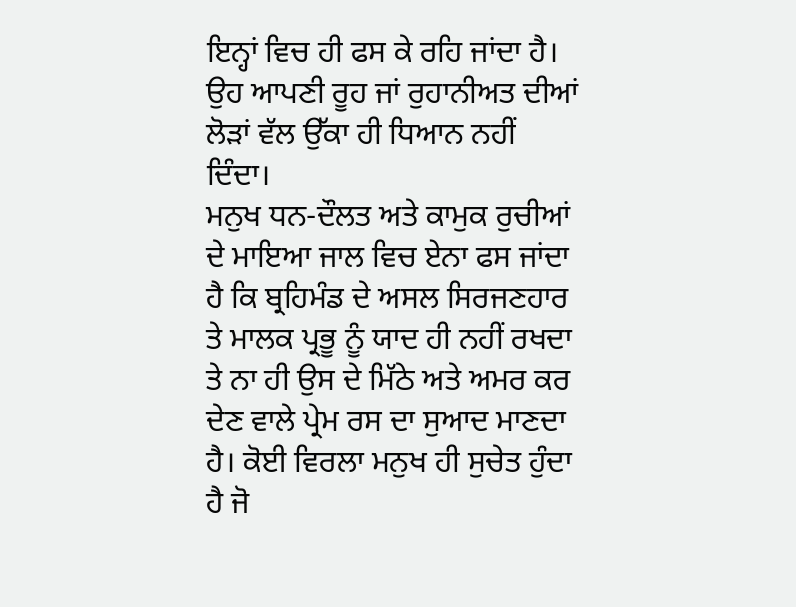ਇਨ੍ਹਾਂ ਵਿਚ ਹੀ ਫਸ ਕੇ ਰਹਿ ਜਾਂਦਾ ਹੈ। ਉਹ ਆਪਣੀ ਰੂਹ ਜਾਂ ਰੁਹਾਨੀਅਤ ਦੀਆਂ ਲੋੜਾਂ ਵੱਲ ਉੱਕਾ ਹੀ ਧਿਆਨ ਨਹੀਂ ਦਿੰਦਾ।
ਮਨੁਖ ਧਨ-ਦੌਲਤ ਅਤੇ ਕਾਮੁਕ ਰੁਚੀਆਂ ਦੇ ਮਾਇਆ ਜਾਲ ਵਿਚ ਏਨਾ ਫਸ ਜਾਂਦਾ ਹੈ ਕਿ ਬ੍ਰਹਿਮੰਡ ਦੇ ਅਸਲ ਸਿਰਜਣਹਾਰ ਤੇ ਮਾਲਕ ਪ੍ਰਭੂ ਨੂੰ ਯਾਦ ਹੀ ਨਹੀਂ ਰਖਦਾ ਤੇ ਨਾ ਹੀ ਉਸ ਦੇ ਮਿੱਠੇ ਅਤੇ ਅਮਰ ਕਰ ਦੇਣ ਵਾਲੇ ਪ੍ਰੇਮ ਰਸ ਦਾ ਸੁਆਦ ਮਾਣਦਾ ਹੈ। ਕੋਈ ਵਿਰਲਾ ਮਨੁਖ ਹੀ ਸੁਚੇਤ ਹੁੰਦਾ ਹੈ ਜੋ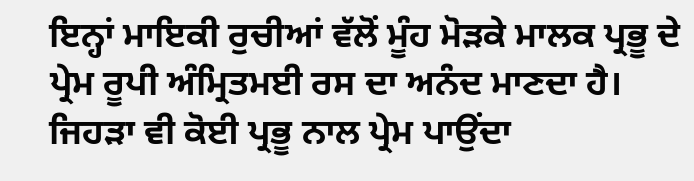ਇਨ੍ਹਾਂ ਮਾਇਕੀ ਰੁਚੀਆਂ ਵੱਲੋਂ ਮੂੰਹ ਮੋੜਕੇ ਮਾਲਕ ਪ੍ਰਭੂ ਦੇ ਪ੍ਰੇਮ ਰੂਪੀ ਅੰਮ੍ਰਿਤਮਈ ਰਸ ਦਾ ਅਨੰਦ ਮਾਣਦਾ ਹੈ।
ਜਿਹੜਾ ਵੀ ਕੋਈ ਪ੍ਰਭੂ ਨਾਲ ਪ੍ਰੇਮ ਪਾਉਂਦਾ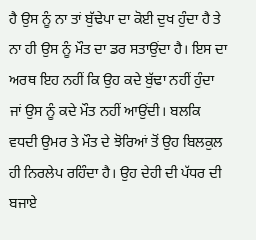ਹੈ ਉਸ ਨੂੰ ਨਾ ਤਾਂ ਬੁੱਢੇਪਾ ਦਾ ਕੋਈ ਦੁਖ ਹੁੰਦਾ ਹੈ ਤੇ ਨਾ ਹੀ ਉਸ ਨੂੰ ਮੌਤ ਦਾ ਡਰ ਸਤਾਉਂਦਾ ਹੈ। ਇਸ ਦਾ ਅਰਥ ਇਹ ਨਹੀਂ ਕਿ ਉਹ ਕਦੇ ਬੁੱਢਾ ਨਹੀਂ ਹੁੰਦਾ ਜਾਂ ਉਸ ਨੂੰ ਕਦੇ ਮੌਤ ਨਹੀਂ ਆਉਂਦੀ। ਬਲਕਿ ਵਧਦੀ ਉਮਰ ਤੇ ਮੌਤ ਦੇ ਝੋਰਿਆਂ ਤੋਂ ਉਹ ਬਿਲਕੁਲ ਹੀ ਨਿਰਲੇਪ ਰਹਿੰਦਾ ਹੈ। ਉਹ ਦੇਹੀ ਦੀ ਪੱਧਰ ਦੀ ਬਜਾਏ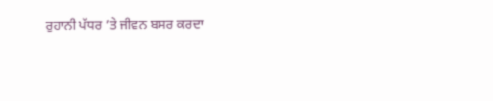ਰੁਹਾਨੀ ਪੱਧਰ ’ਤੇ ਜੀਵਨ ਬਸਰ ਕਰਦਾ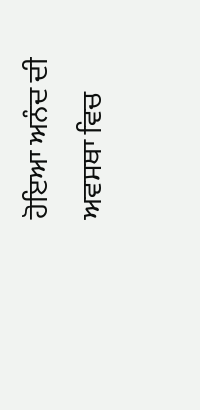ਹੋਇਆ ਅਨੰਦ ਦੀ ਅਵਸਥਾ ਵਿਚ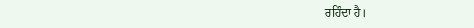ਰਹਿੰਦਾ ਹੈ।